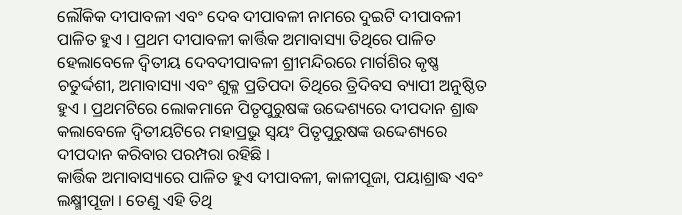ଲୌକିକ ଦୀପାବଳୀ ଏବଂ ଦେବ ଦୀପାବଳୀ ନାମରେ ଦୁଇଟି ଦୀପାବଳୀ ପାଳିତ ହୁଏ । ପ୍ରଥମ ଦୀପାବଳୀ କାର୍ତ୍ତିକ ଅମାବାସ୍ୟା ତିଥିରେ ପାଳିତ ହେଲାବେଳେ ଦ୍ବିତୀୟ ଦେବଦୀପାବଳୀ ଶ୍ରୀମନ୍ଦିରରେ ମାର୍ଗଶିର କୃଷ୍ଣ ଚତୁର୍ଦ୍ଦଶୀ, ଅମାବାସ୍ୟା ଏବଂ ଶୁକ୍ଳ ପ୍ରତିପଦା ତିଥିରେ ତ୍ରିଦିବସ ବ୍ୟାପୀ ଅନୁଷ୍ଠିତ ହୁଏ । ପ୍ରଥମଟିରେ ଲୋକମାନେ ପିତୃପୁରୁଷଙ୍କ ଉଦ୍ଦେଶ୍ୟରେ ଦୀପଦାନ ଶ୍ରାଦ୍ଧ କଲାବେଳେ ଦ୍ବିତୀୟଟିରେ ମହାପ୍ରଭୁ ସ୍ଵୟଂ ପିତୃପୁରୁଷଙ୍କ ଉଦ୍ଦେଶ୍ୟରେ ଦୀପଦାନ କରିବାର ପରମ୍ପରା ରହିଛି ।
କାର୍ତ୍ତିକ ଅମାବାସ୍ୟାରେ ପାଳିତ ହୁଏ ଦୀପାବଳୀ, କାଳୀପୂଜା, ପୟାଶ୍ରାଦ୍ଧ ଏବଂ ଲକ୍ଷ୍ମୀପୂଜା । ତେଣୁ ଏହି ତିଥି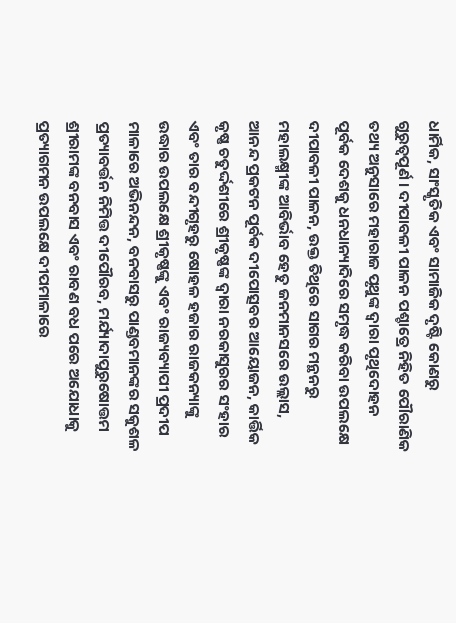ଧାର୍ମିକ, ସାଂସ୍କୃତିକ ଏବଂ ସାମାଜିକ ଦୃଷ୍ଟି କୋଣରୁ ଗୁରୁତ୍ବପୂର୍ଣ । ଦୀପାବଳୀ ପାଳନ ପଶ୍ଚାତ୍ରେ ନିହିତ ପୌରାଣିକ ତଥ୍ୟ ଅନୁସାରେ ମହାରାଜ ପୃଥୁଙ୍କ ଦ୍ଵାରା ପୃଥିଦୋହନ ପୂର୍ବକ ଦେଶକୁ ଧନଧାନ୍ୟାଦିରେ ସମୃଦ୍ଧ କରିବା ଉପଲକ୍ଷେ ଦୀପାବଳୀ ପାଳନ, ଉକ୍ତ ତିଥିରେ ସାଗର ମନ୍ଥନରୁ ମହାଲକ୍ଷ୍ମୀଙ୍କ ଆବିର୍ଭାବ ହେତୁ ଜନମାନସରେ ଉଲ୍ଲାସ, ଆନନ୍ଦ ପ୍ରକଟନ ପୂର୍ବକ ଦୀପୋତ୍ସବର ଆୟୋଜନ, କାର୍ତ୍ତିକ କୃଷ୍ଣ ଚତୁର୍ଦ୍ଦଶୀରେ ଶ୍ରୀକୃଷ୍ଣଙ୍କ ଦ୍ବାରା ନରକାସୁରର ସଂହାର ଏବଂ ତାର ବନ୍ଦୀଗୃହରୁ ଷୋହଳ ହଜାର ରାଜକନ୍ୟାଙ୍କୁ ଉଦ୍ଧାର ଉପଲକ୍ଷେ ଶ୍ରୀକୃଷ୍ଣଙ୍କୁ ଏବଂ ରାଜ୍ୟବ୍ୟାପୀ ପ୍ରଦୀପ ମାଳାରେ ଅଭିନନ୍ଦନ, ବନବାସରୁ ପାଣ୍ଡବମାନଙ୍କର ସକୁଶଳ ପ୍ରତ୍ୟାବର୍ତ୍ତନ ନିମିତ୍ତ ଦୀପୌରବ, ମର୍ଯ୍ୟାଦାପୁରୁଷୋତ୍ତମ ଶ୍ରୀରାମଙ୍କ ବନବାସ ଏବଂ ରାବଣ ବଧ ପରେ ଅଯୋଧାକୁ ପ୍ରତ୍ୟାଗମନ ଉପଲକ୍ଷେ ଦୀପମାଳାରେ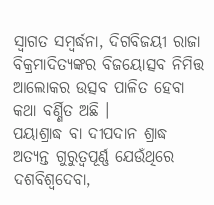ସ୍ବାଗତ ସମ୍ବର୍ଦ୍ଧନା, ଦିଗବିଜୟୀ ରାଜା ବିକ୍ରମାଦିତ୍ୟଙ୍କର ବିଜୟୋତ୍ସବ ନିମିତ୍ତ ଆଲୋକର ଉତ୍ସବ ପାଳିତ ହେବା କଥା ବର୍ଣ୍ଣିତ ଅଛି ।
ପୟାଶ୍ରାଦ୍ଧ ବା ଦୀପଦାନ ଶ୍ରାଦ୍ଧ ଅତ୍ୟନ୍ତ ଗୁରୁତ୍ଵପୂର୍ଣ୍ଣ ଯେଉଁଥିରେ ଦଶବିଶ୍ୱଦେବା,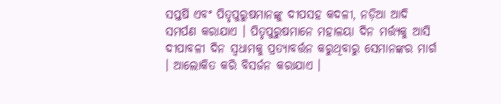ସପ୍ତର୍ଷି ଏବଂ ପିତୃପୁରୁଷମାନଙ୍କୁ ଦୀପସହ କଦଳୀ, ନଡ଼ିଆ ଆଦି ସମର୍ପଣ କରାଯାଏ । ପିତୃପୁରୁଷମାନେ ମହାଳୟା ଦିନ ମର୍ତ୍ତ୍ୟକୁ ଆସି ଦୀପାବଳୀ ଦିନ ସ୍ଵଧାମକୁ ପ୍ରତ୍ୟାବର୍ତ୍ତନ କରୁଥିବାରୁ ସେମାନଙ୍କର ମାର୍ଗ । ଆଲୋକିତ କରି ବିସର୍ଜନ କରାଯାଏ ।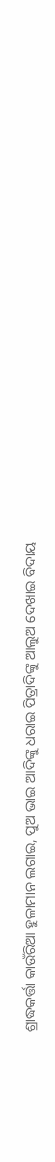ଶ୍ରାଦ୍ଧକର୍ତ୍ତା କାଉଁରିଆ ହୁଳାମାନ ଲଗାଇ, ପୁଅ ଭାଇ ଆଦିଙ୍କୁ ଧରାଇ ପିତ୍ରାଦିଙ୍କୁ ଆଲୁଅ ଦେଖାଇ ବିଦାୟ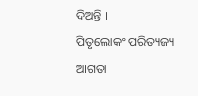ଦିଅନ୍ତି ।
ପିତୃଲୋକଂ ପରିତ୍ୟଜ୍ୟ ଆଗତା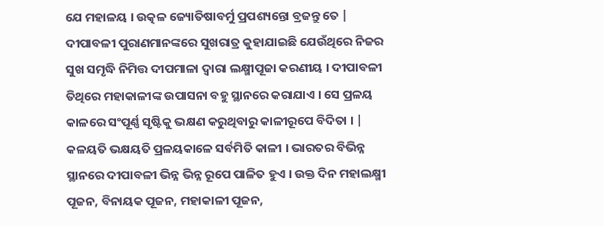ଯେ ମହାଳୟ । ଉତ୍କଳ ଜ୍ୟୋତିଷାବର୍ମୁ ପ୍ରପଶ୍ୟନ୍ତୋ ବ୍ରଜନ୍ତୁ ତେ |
ଦୀପାବଳୀ ପୁରାଣମାନଙ୍କରେ ସୁଖରାତ୍ର କୁହାଯାଇଛି ଯେଉଁଥିରେ ନିଜର ସୁଖ ସମୃଦ୍ଧି ନିମିତ୍ତ ଦୀପମାଳା ଦ୍ଵାରା ଲକ୍ଷ୍ମୀପୂଜା କରଣୀୟ । ଦୀପାବଳୀ ତିଥିରେ ମହାକାଳୀଙ୍କ ଉପାସନା ବହୁ ସ୍ଥାନରେ କରାଯାଏ । ସେ ପ୍ରଳୟ କାଳରେ ସଂପୂର୍ଣ୍ଣ ସୃଷ୍ଟିକୁ ଭକ୍ଷଣ କରୁଥିବାରୁ କାଳୀରୂପେ ବିଦିତା । | କଳୟତି ଭକ୍ଷୟତି ପ୍ରଳୟକାଳେ ସର୍ବମିତି କାଳୀ । ଭାରତର ବିଭିନ୍ନ ସ୍ଥାନରେ ଦୀପାବଳୀ ଭିନ୍ନ ଭିନ୍ନ ରୂପେ ପାଳିତ ହୁଏ । ଉକ୍ତ ଦିନ ମହାଲକ୍ଷ୍ମୀ ପୂଜନ, ବିନାୟକ ପୂଜନ, ମହାକାଳୀ ପୂଜନ,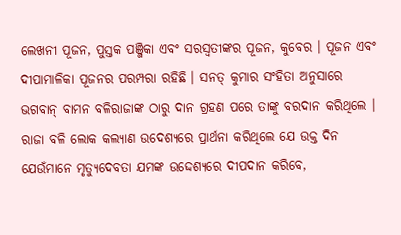ଲେଖନୀ ପୂଜନ, ପୁସ୍ତକ ପଞ୍ଜିକା ଏବଂ ସରସ୍ଵତୀଙ୍କର ପୂଜନ, କୁବେର । ପୂଜନ ଏବଂ ଦୀପାମାଳିକା ପୂଜନର ପରମ୍ପରା ରହିଛି । ସନତ୍ କୁମାର ସଂହିତା ଅନୁସାରେ ଭଗବାନ୍ ବାମନ ବଳିରାଜାଙ୍କ ଠାରୁ ଦାନ ଗ୍ରହଣ ପରେ ତାଙ୍କୁ ବରଦାନ କରିଥିଲେ । ରାଜା ବଳି ଲୋକ କଲ୍ୟାଣ ଉଦେଶ୍ୟରେ ପ୍ରାର୍ଥନା କରିଥିଲେ ଯେ ଉକ୍ତ ଦିନ ଯେଉଁମାନେ ମୃତ୍ୟୁଦେବତା ଯମଙ୍କ ଉଦ୍ଦେଶ୍ୟରେ ଦୀପଦାନ କରିବେ,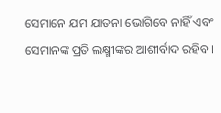ସେମାନେ ଯମ ଯାତନା ଭୋଗିବେ ନାହିଁ ଏବଂ ସେମାନଙ୍କ ପ୍ରତି ଲକ୍ଷ୍ମୀଙ୍କର ଆଶୀର୍ବାଦ ରହିବ ।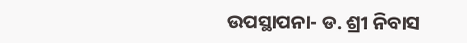ଉପସ୍ଥାପନା- ଡ. ଶ୍ରୀ ନିବାସ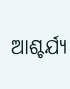ଆଶ୍ଚର୍ଯ୍ୟ